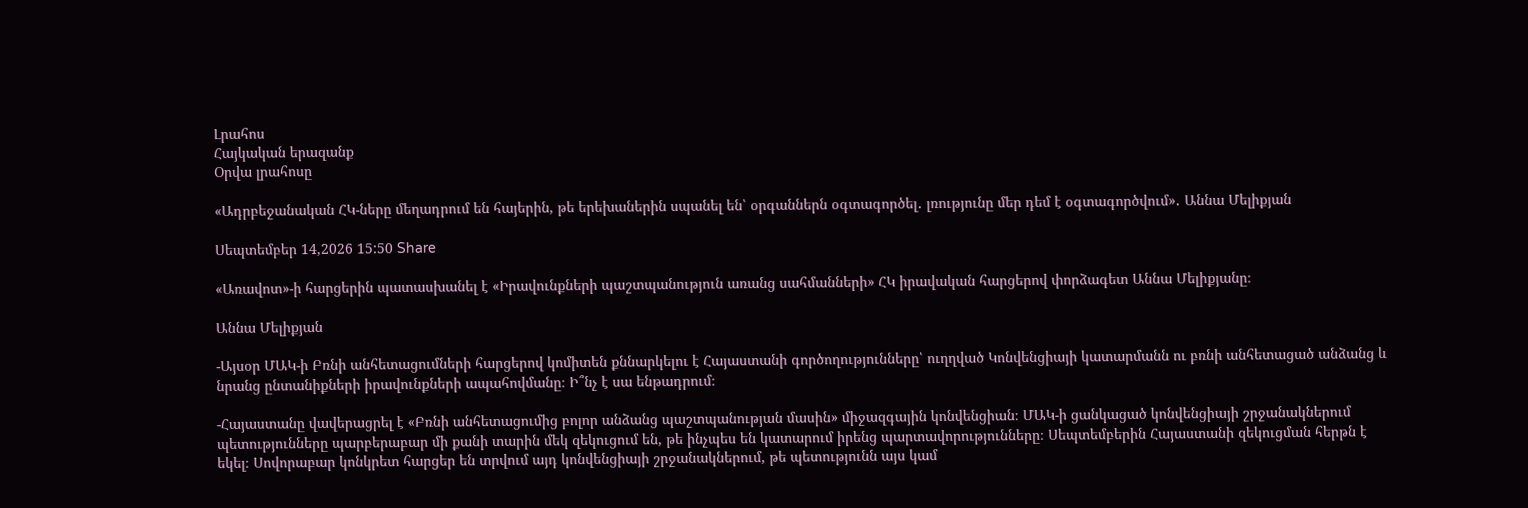Լրահոս
Հայկական երազանք
Օրվա լրահոսը

«Ադրբեջանական ՀԿ-ները մեղադրում են հայերին, թե երեխաներին սպանել են՝ օրգաններն օգտագործել․ լռությունը մեր դեմ է օգտագործվում»․ Աննա Մելիքյան

Սեպտեմբեր 14,2026 15:50 Share

«Առավոտ»-ի հարցերին պատասխանել է «Իրավունքների պաշտպանություն առանց սահմանների» ՀԿ իրավական հարցերով փորձագետ Աննա Մելիքյանը։

Աննա Մելիքյան

-Այսօր ՄԱԿ-ի Բռնի անհետացումների հարցերով կոմիտեն քննարկելու է Հայաստանի գործողությունները՝ ուղղված Կոնվենցիայի կատարմանն ու բռնի անհետացած անձանց և նրանց ընտանիքների իրավունքների ապահովմանը։ Ի՞նչ է սա ենթադրում։

-Հայաստանը վավերացրել է «Բռնի անհետացումից բոլոր անձանց պաշտպանության մասին» միջազգային կոնվենցիան։ ՄԱԿ-ի ցանկացած կոնվենցիայի շրջանակներում պետությունները պարբերաբար մի քանի տարին մեկ զեկուցում են, թե ինչպես են կատարում իրենց պարտավորությունները։ Սեպտեմբերին Հայաստանի զեկուցման հերթն է եկել։ Սովորաբար կոնկրետ հարցեր են տրվում այդ կոնվենցիայի շրջանակներում, թե պետությունն այս կամ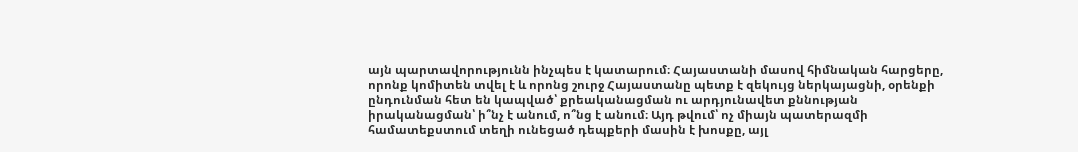այն պարտավորությունն ինչպես է կատարում։ Հայաստանի մասով հիմնական հարցերը, որոնք կոմիտեն տվել է և որոնց շուրջ Հայաստանը պետք է զեկույց ներկայացնի, օրենքի ընդունման հետ են կապված՝ քրեականացման ու արդյունավետ քննության իրականացման՝ ի՞նչ է անում, ո՞նց է անում։ Այդ թվում՝ ոչ միայն պատերազմի համատեքստում տեղի ունեցած դեպքերի մասին է խոսքը, այլ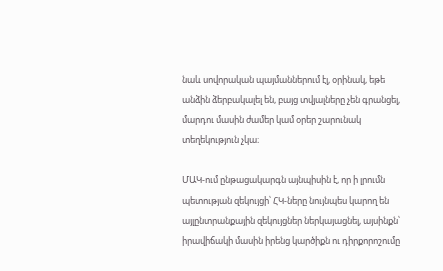նաև սովորական պայմաններում էլ, օրինակ, եթե անձին ձերբակալել են, բայց տվյալները չեն գրանցել, մարդու մասին ժամեր կամ օրեր շարունակ տեղեկություն չկա։

ՄԱԿ-ում ընթացակարգն այնպիսին է, որ ի լրումն պետության զեկույցի՝ ՀԿ-ները նույնպես կարող են այլընտրանքային զեկույցներ ներկայացնել, այսինքն՝ իրավիճակի մասին իրենց կարծիքն ու դիրքորոշումը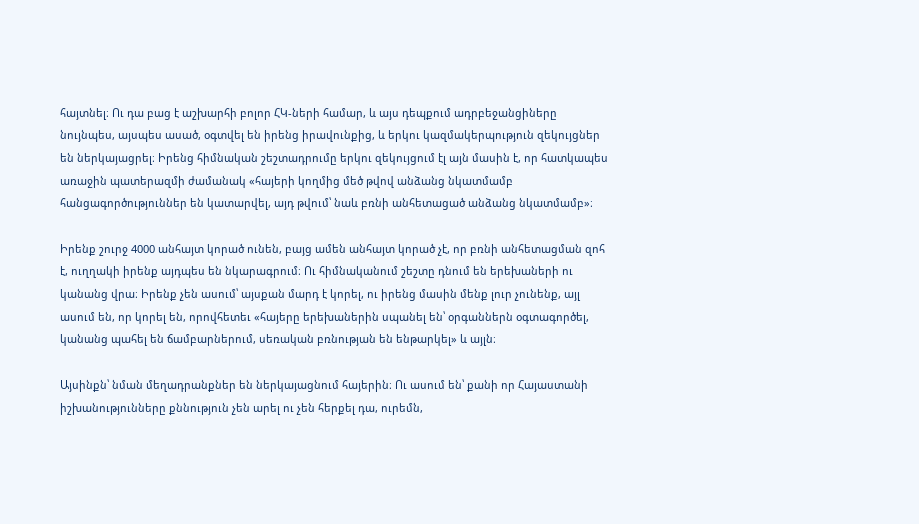հայտնել։ Ու դա բաց է աշխարհի բոլոր ՀԿ-ների համար, և այս դեպքում ադրբեջանցիները նույնպես, այսպես ասած, օգտվել են իրենց իրավունքից, և երկու կազմակերպություն զեկույցներ են ներկայացրել։ Իրենց հիմնական շեշտադրումը երկու զեկույցում էլ այն մասին է, որ հատկապես առաջին պատերազմի ժամանակ «հայերի կողմից մեծ թվով անձանց նկատմամբ հանցագործություններ են կատարվել, այդ թվում՝ նաև բռնի անհետացած անձանց նկատմամբ»։

Իրենք շուրջ 4000 անհայտ կորած ունեն, բայց ամեն անհայտ կորած չէ, որ բռնի անհետացման զոհ է, ուղղակի իրենք այդպես են նկարագրում։ Ու հիմնականում շեշտը դնում են երեխաների ու կանանց վրա։ Իրենք չեն ասում՝ այսքան մարդ է կորել, ու իրենց մասին մենք լուր չունենք, այլ ասում են, որ կորել են, որովհետեւ «հայերը երեխաներին սպանել են՝ օրգաններն օգտագործել, կանանց պահել են ճամբարներում, սեռական բռնության են ենթարկել» և այլն։

Այսինքն՝ նման մեղադրանքներ են ներկայացնում հայերին։ Ու ասում են՝ քանի որ Հայաստանի իշխանությունները քննություն չեն արել ու չեն հերքել դա, ուրեմն,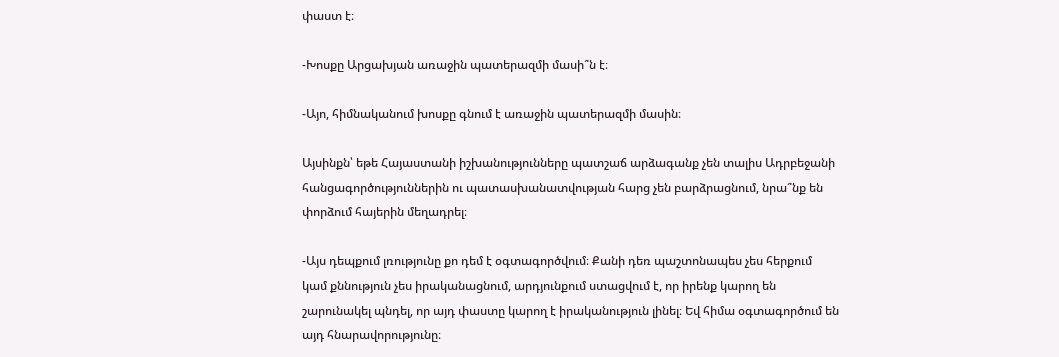փաստ է։

-Խոսքը Արցախյան առաջին պատերազմի մասի՞ն է։

-Այո, հիմնականում խոսքը գնում է առաջին պատերազմի մասին։

Այսինքն՝ եթե Հայաստանի իշխանությունները պատշաճ արձագանք չեն տալիս Ադրբեջանի հանցագործություններին ու պատասխանատվության հարց չեն բարձրացնում, նրա՞նք են փորձում հայերին մեղադրել։

-Այս դեպքում լռությունը քո դեմ է օգտագործվում։ Քանի դեռ պաշտոնապես չես հերքում կամ քննություն չես իրականացնում, արդյունքում ստացվում է, որ իրենք կարող են շարունակել պնդել, որ այդ փաստը կարող է իրականություն լինել։ Եվ հիմա օգտագործում են այդ հնարավորությունը։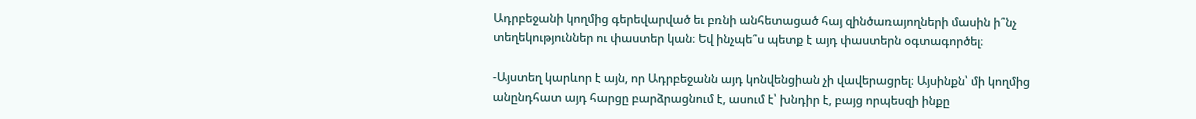Ադրբեջանի կողմից գերեվարված եւ բռնի անհետացած հայ զինծառայողների մասին ի՞նչ տեղեկություններ ու փաստեր կան։ Եվ ինչպե՞ս պետք է այդ փաստերն օգտագործել։

-Այստեղ կարևոր է այն, որ Ադրբեջանն այդ կոնվենցիան չի վավերացրել։ Այսինքն՝ մի կողմից անընդհատ այդ հարցը բարձրացնում է, ասում է՝ խնդիր է, բայց որպեսզի ինքը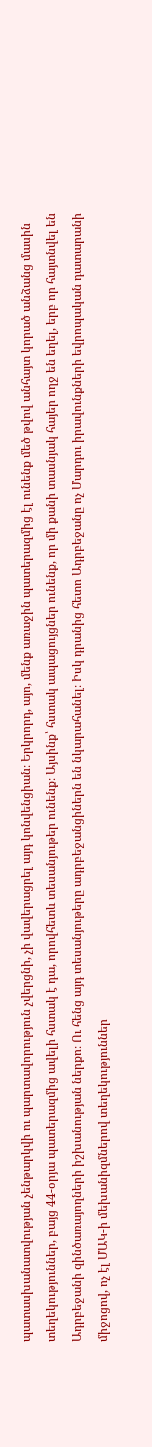պատասխանատվության չենթարկվի ու պարտավորություն չվերցնի, չի վավերացրել այդ կոնվենցիան։ Երկրորդ, այո, մենք առաջին պատերազմից էլ ունենք մեծ թվով անհայտ կորած անձանց մասին տեղեկություններ, բայց 44-օրյա պատերազմից ավելի հստակ է դա, որովհետև տեսանյութեր ունենք։ Այսինք՝ հստակ ապացույցներ ունենք, որ մի քանի տասնյակ հայեր ողջ են եղել, երբ որ հայտնվել են Ադրբեջանի զինծառայողների իշխանության ներքո։ Ու հենց այդ տեսանյութերը ադրբեջանցիներն են նկարահանել։ Իսկ դրանից հետո Ադրբեջանը ոչ Մարդու իրավունքների եվրոպական դատարանի միջոցով, ոչ էլ ՄԱԿ-ի մեխանիզմներով տեղեկություններ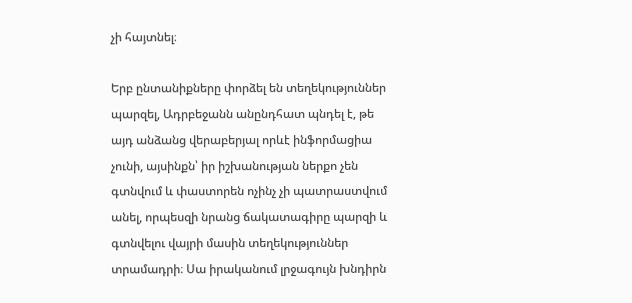չի հայտնել։

Երբ ընտանիքները փորձել են տեղեկություններ պարզել, Ադրբեջանն անընդհատ պնդել է, թե այդ անձանց վերաբերյալ որևէ ինֆորմացիա չունի, այսինքն՝ իր իշխանության ներքո չեն գտնվում և փաստորեն ոչինչ չի պատրաստվում անել, որպեսզի նրանց ճակատագիրը պարզի և գտնվելու վայրի մասին տեղեկություններ տրամադրի։ Սա իրականում լրջագույն խնդիրն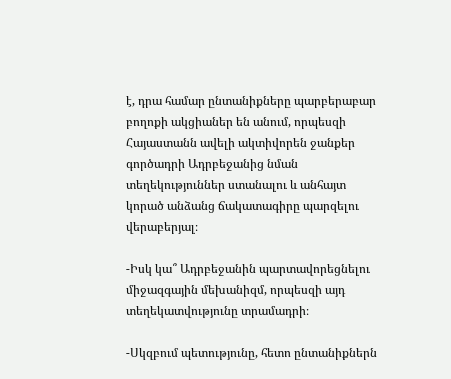է, դրա համար ընտանիքները պարբերաբար բողոքի ակցիաներ են անում, որպեսզի Հայաստանն ավելի ակտիվորեն ջանքեր գործադրի Ադրբեջանից նման տեղեկություններ ստանալու և անհայտ կորած անձանց ճակատագիրը պարզելու վերաբերյալ։

-Իսկ կա՞ Ադրբեջանին պարտավորեցնելու միջազգային մեխանիզմ, որպեսզի այդ տեղեկատվությունը տրամադրի։

-Սկզբում պետությունը, հետո ընտանիքներն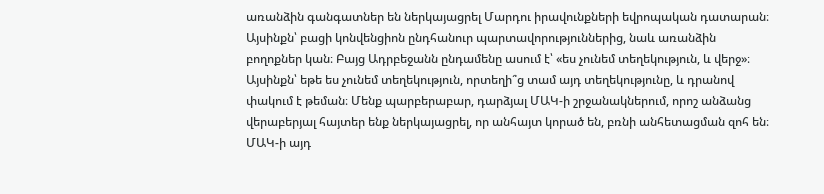առանձին գանգատներ են ներկայացրել Մարդու իրավունքների եվրոպական դատարան։ Այսինքն՝ բացի կոնվենցիոն ընդհանուր պարտավորություններից, նաև առանձին բողոքներ կան։ Բայց Ադրբեջանն ընդամենը ասում է՝ «ես չունեմ տեղեկություն, և վերջ»։ Այսինքն՝ եթե ես չունեմ տեղեկություն, որտեղի՞ց տամ այդ տեղեկությունը, և դրանով փակում է թեման։ Մենք պարբերաբար, դարձյալ ՄԱԿ-ի շրջանակներում, որոշ անձանց վերաբերյալ հայտեր ենք ներկայացրել, որ անհայտ կորած են, բռնի անհետացման զոհ են։ ՄԱԿ-ի այդ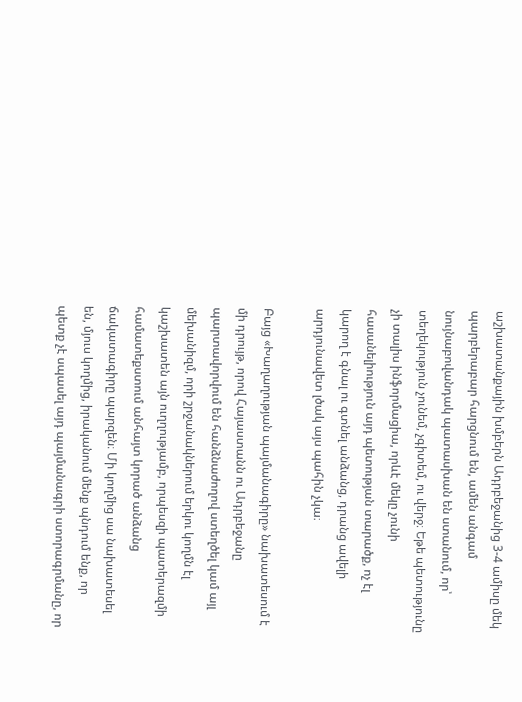աշխատանքային խմբերն Ադրբեջանից 3-4 ամիսը մեկ պարբերաբար հարցնում են, ամեն անգամ նույնաբովանդակ պատասխան են ստանում, որ՝ տեղեկություն չունեմ, չգիտեմ, ու վերջ։ Եթե պետությունը չի տալիս ինֆորմացիա, որևէ մեկը չունի հասանելիություն այդ պետության տարածք, ոչ էլ կարող է գնալ ու գտնել անձանց, դրանց ավելի արդյունավետ լծակ այս պահին չկա։

Բայց «Խաղաղության պայմանագիրը» նախատեսում է մի դրույթ, որով Հայաստանն ու Ադրբեջանը պարտավորվում են հանձնաժողով ստեղծել կամ այլ մեխանիզմ, որի շրջանակներում երկու կողմն էլ կաշխատեն այն ուղղությամբ, որպեսզի պատերազմի համատեքստում անհայտ կորած անձանց ճակատագիրը պարզեն։ Մի կողմից սա նախատեսել են, մյուս կողմից, իրականում մենք պնդում ենք, որ պետք չէ սպասել այդ պայմանագրի ստորագրմանը, որ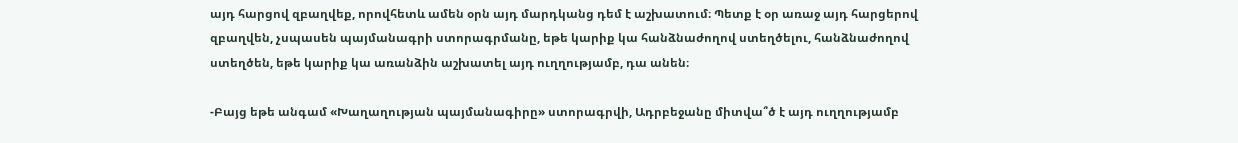այդ հարցով զբաղվեք, որովհետև ամեն օրն այդ մարդկանց դեմ է աշխատում։ Պետք է օր առաջ այդ հարցերով զբաղվեն, չսպասեն պայմանագրի ստորագրմանը, եթե կարիք կա հանձնաժողով ստեղծելու, հանձնաժողով ստեղծեն, եթե կարիք կա առանձին աշխատել այդ ուղղությամբ, դա անեն։

-Բայց եթե անգամ «Խաղաղության պայմանագիրը» ստորագրվի, Ադրբեջանը միտվա՞ծ է այդ ուղղությամբ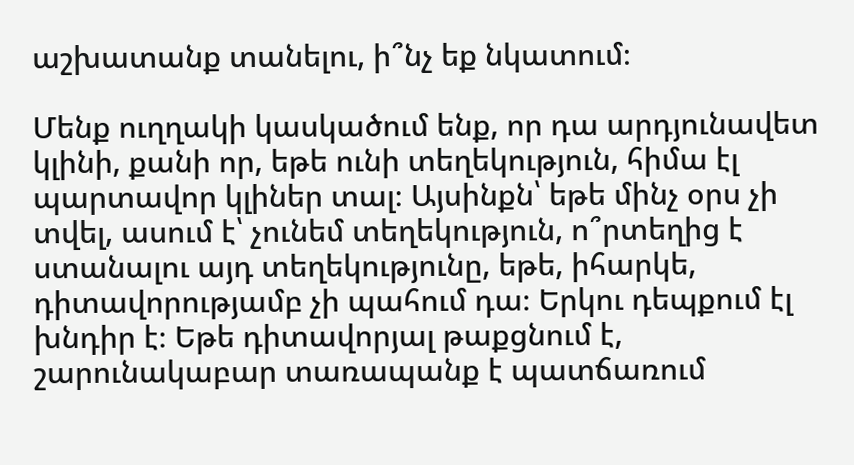աշխատանք տանելու, ի՞նչ եք նկատում։

Մենք ուղղակի կասկածում ենք, որ դա արդյունավետ կլինի, քանի որ, եթե ունի տեղեկություն, հիմա էլ պարտավոր կլիներ տալ։ Այսինքն՝ եթե մինչ օրս չի տվել, ասում է՝ չունեմ տեղեկություն, ո՞րտեղից է ստանալու այդ տեղեկությունը, եթե, իհարկե, դիտավորությամբ չի պահում դա։ Երկու դեպքում էլ խնդիր է։ Եթե դիտավորյալ թաքցնում է, շարունակաբար տառապանք է պատճառում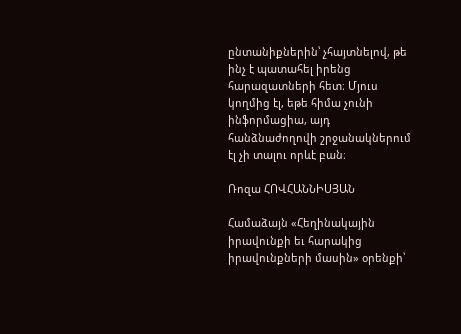ընտանիքներին՝ չհայտնելով, թե ինչ է պատահել իրենց հարազատների հետ։ Մյուս կողմից էլ, եթե հիմա չունի ինֆորմացիա, այդ հանձնաժողովի շրջանակներում էլ չի տալու որևէ բան։

Ռոզա ՀՈՎՀԱՆՆԻՍՅԱՆ

Համաձայն «Հեղինակային իրավունքի եւ հարակից իրավունքների մասին» օրենքի՝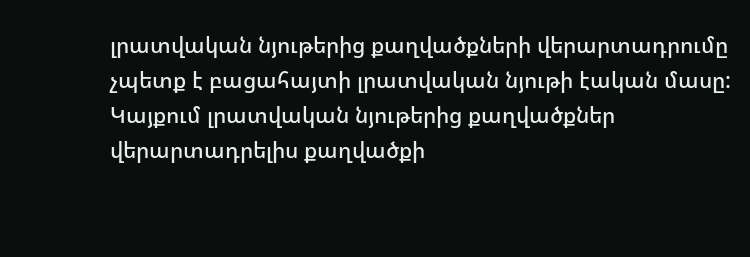լրատվական նյութերից քաղվածքների վերարտադրումը չպետք է բացահայտի լրատվական նյութի էական մասը: Կայքում լրատվական նյութերից քաղվածքներ վերարտադրելիս քաղվածքի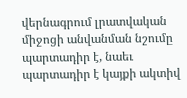վերնագրում լրատվական միջոցի անվանման նշումը պարտադիր է, նաեւ պարտադիր է կայքի ակտիվ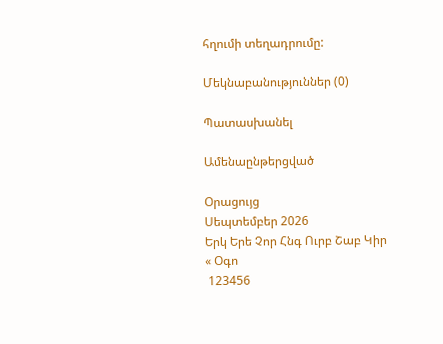հղումի տեղադրումը:

Մեկնաբանություններ (0)

Պատասխանել

Ամենաընթերցված

Օրացույց
Սեպտեմբեր 2026
Երկ Երե Չոր Հնգ Ուրբ Շաբ Կիր
« Օգո
 123456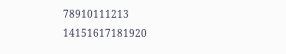78910111213
14151617181920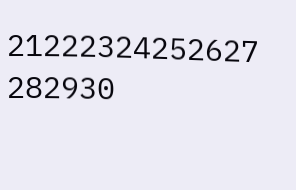21222324252627
282930